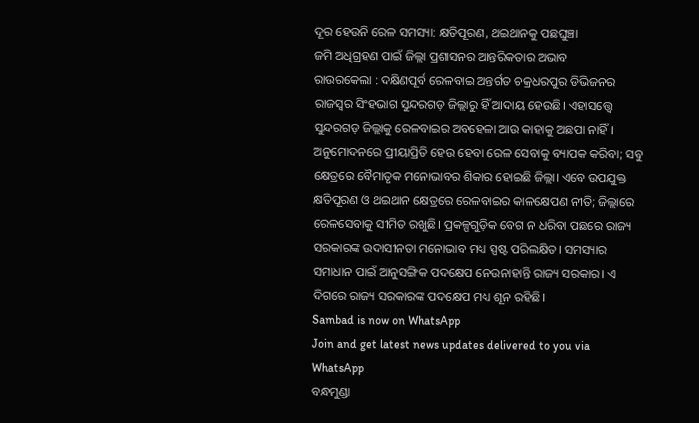ଦୂର ହେଉନି ରେଳ ସମସ୍ୟା: କ୍ଷତିପୂରଣ, ଥଇଥାନକୁ ପଛଘୁଞ୍ଚା
ଜମି ଅଧିଗ୍ରହଣ ପାଇଁ ଜିଲ୍ଲା ପ୍ରଶାସନର ଆନ୍ତରିକତାର ଅଭାବ
ରାଉରକେଲା : ଦକ୍ଷିଣପୂର୍ବ ରେଳବାଇ ଅନ୍ତର୍ଗତ ଚକ୍ରଧରପୁର ଡିଭିଜନର ରାଜସ୍ବର ସିଂହଭାଗ ସୁନ୍ଦରଗଡ଼ ଜିଲ୍ଲାରୁ ହିଁ ଆଦାୟ ହେଉଛି। ଏହାସତ୍ତ୍ବେ ସୁନ୍ଦରଗଡ଼ ଜିଲ୍ଲାକୁ ରେଳବାଇର ଅବହେଳା ଆଉ କାହାକୁ ଅଛପା ନାହିଁ। ଅନୁମୋଦନରେ ପ୍ରୀୟାପ୍ରିତି ହେଉ ହେବା ରେଳ ସେବାକୁ ବ୍ୟାପକ କରିବା; ସବୁ କ୍ଷେତ୍ରରେ ବୈମାତୃକ ମନୋଭାବର ଶିକାର ହୋଇଛି ଜିଲ୍ଲା। ଏବେ ଉପଯୁକ୍ତ କ୍ଷତିପୂରଣ ଓ ଥଇଥାନ କ୍ଷେତ୍ରରେ ରେଳବାଇର କାଳକ୍ଷେପଣ ନୀତି; ଜିଲ୍ଲାରେ ରେଳସେବାକୁ ସୀମିତ ରଖୁଛି। ପ୍ରକଳ୍ପଗୁଡ଼ିକ ବେଗ ନ ଧରିବା ପଛରେ ରାଜ୍ୟ ସରକାରଙ୍କ ଉଦାସୀନତା ମନୋଭାବ ମଧ୍ୟ ସ୍ପଷ୍ଟ ପରିଲକ୍ଷିତ। ସମସ୍ୟାର ସମାଧାନ ପାଇଁ ଆନୁସଙ୍ଗିକ ପଦକ୍ଷେପ ନେଉନାହାନ୍ତି ରାଜ୍ୟ ସରକାର। ଏ ଦିଗରେ ରାଜ୍ୟ ସରକାରଙ୍କ ପଦକ୍ଷେପ ମଧ୍ୟ ଶୂନ ରହିଛି।
Sambad is now on WhatsApp
Join and get latest news updates delivered to you via WhatsApp
ବନ୍ଧମୁଣ୍ଡା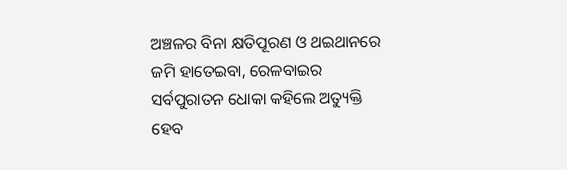ଅଞ୍ଚଳର ବିନା କ୍ଷତିପୂରଣ ଓ ଥଇଥାନରେ ଜମି ହାତେଇବା, ରେଳବାଇର ସର୍ବପୁରାତନ ଧୋକା କହିଲେ ଅତ୍ୟୁକ୍ତି ହେବ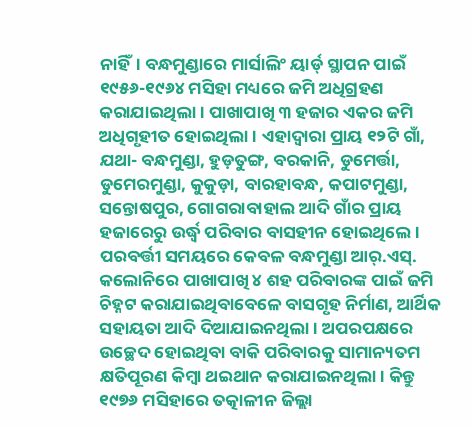ନାହିଁ। ବନ୍ଧମୁଣ୍ଡାରେ ମାର୍ସାଲିଂ ୟାର୍ଡ୍ ସ୍ଥାପନ ପାଇଁ ୧୯୫୬-୧୯୬୪ ମସିହା ମଧ୍ୟରେ ଜମି ଅଧିଗ୍ରହଣ କରାଯାଇଥିଲା। ପାଖାପାଖି ୩ ହଜାର ଏକର ଜମି ଅଧିଗୃହୀତ ହୋଇଥିଲା। ଏହାଦ୍ବାରା ପ୍ରାୟ ୧୨ଟି ଗାଁ, ଯଥା- ବନ୍ଧମୁଣ୍ଡା, ହୁଡ଼ତୁଙ୍ଗ, ବରକାନି, ଡୁମେର୍ତ୍ତା, ଡୁମେରମୁଣ୍ଡା, କୁକୁଡ଼ା, ବାରହାବନ୍ଧ, କପାଟମୁଣ୍ଡା, ସନ୍ତୋଷପୁର, ଗୋଗରାବାହାଲ ଆଦି ଗାଁର ପ୍ରାୟ ହଜାରେରୁ ଉର୍ଦ୍ଧ୍ବ ପରିବାର ବାସହୀନ ହୋଇଥିଲେ। ପରବର୍ତ୍ତୀ ସମୟରେ କେବଳ ବନ୍ଧମୁଣ୍ଡା ଆର୍.ଏସ୍. କଲୋନିରେ ପାଖାପାଖି ୪ ଶହ ପରିବାରଙ୍କ ପାଇଁ ଜମି ଚିହ୍ନଟ କରାଯାଇଥିବାବେଳେ ବାସଗୃହ ନିର୍ମାଣ, ଆର୍ଥିକ ସହାୟତା ଆଦି ଦିଆଯାଇନଥିଲା। ଅପରପକ୍ଷରେ ଉଚ୍ଛେଦ ହୋଇଥିବା ବାକି ପରିବାରକୁ ସାମାନ୍ୟତମ କ୍ଷତିପୂରଣ କିମ୍ବା ଥଇଥାନ କରାଯାଇନଥିଲା। କିନ୍ତୁ ୧୯୭୬ ମସିହାରେ ତତ୍କାଳୀନ ଜିଲ୍ଲା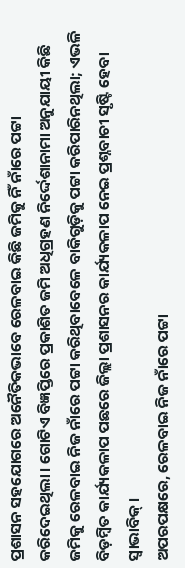ପ୍ରଶାସନ ସହଯୋଗରେ ଅନୈତିକଭାବେ ରେଳବାଇ କିଛି ଜମିକୁ ନିଁ ନାଁରେ ପଟ୍ଟା କରିଦେଇଥିଲା। ଗୋଟିଏ ବିଜ୍ଞପ୍ତିରେ ପ୍ରକାଶିତ ଜମି ଅଧିଗ୍ରହଣ ନିର୍ଦ୍ଦେଶାନାମା ଅନୁଯାୟୀ କିଛି ଜମିକୁ ରେଳବାଇ ନିଜ ନାଁରେ ପଟ୍ଟା କରିଥିବାବେଳେ ବାକିଗୁଡ଼ିକୁ ପଟ୍ଟା କରିପାରିନଥିଲା; ଏଭଳି ବିଡ଼ମ୍ବିତ କାର୍ଯ୍ୟକଳାପ ପଛରେ ଜିଲ୍ଲା ପ୍ରଶାସନର କାର୍ଯ୍ୟକଳାପ ନେଇ ପ୍ରଶ୍ନବାଚୀ ସୃଷ୍ଟି ହେବା ସ୍ବାଭାବିକ୍।
ଅପରପକ୍ଷରେ, ରେଳବାଇ ନିଜ ନାଁରେ ପଟ୍ଟା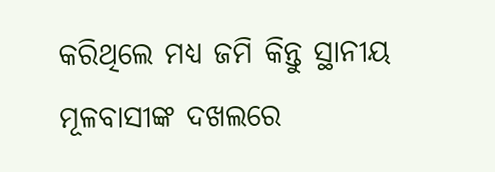କରିଥିଲେ ମଧ୍ୟ ଜମି କିନ୍ତୁ ସ୍ଥାନୀୟ ମୂଳବାସୀଙ୍କ ଦଖଲରେ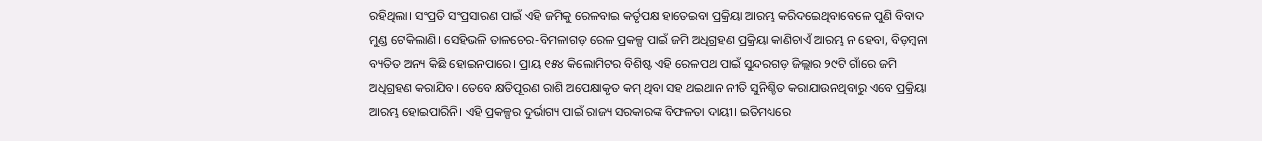ରହିଥିଲା। ସଂପ୍ରତି ସଂପ୍ରସାରଣ ପାଇଁ ଏହି ଜମିକୁ ରେଳବାଇ କର୍ତୃପକ୍ଷ ହାତେଇବା ପ୍ରକ୍ରିୟା ଆରମ୍ଭ କରିଦଇେଥିବାବେଳେ ପୁଣି ବିବାଦ ମୁଣ୍ଡ ଟେକିଲାଣି। ସେହିଭଳି ତାଳଚେର-ବିମଳାଗଡ଼ ରେଳ ପ୍ରକଳ୍ପ ପାଇଁ ଜମି ଅଧିଗ୍ରହଣ ପ୍ରକ୍ରିୟା କାଣିଚାଏଁ ଆରମ୍ଭ ନ ହେବା, ବିଡ଼ମ୍ବନା ବ୍ୟତିତ ଅନ୍ୟ କିଛି ହୋଇନପାରେ। ପ୍ରାୟ ୧୫୪ କିଲୋମିଟର ବିଶିଷ୍ଟ ଏହି ରେଳପଥ ପାଇଁ ସୁନ୍ଦରଗଡ଼ ଜିଲ୍ଲାର ୨୯ଟି ଗାଁରେ ଜମି ଅଧିଗ୍ରହଣ କରାଯିବ। ତେବେ କ୍ଷତିପୂରଣ ରାଶି ଅପେକ୍ଷାକୃତ କମ୍ ଥିବା ସହ ଥଇଥାନ ନୀତି ସୁନିଶ୍ଚିତ କରାଯାଉନଥିବାରୁ ଏବେ ପ୍ରକ୍ରିୟା ଆରମ୍ଭ ହୋଇପାରିନି। ଏହି ପ୍ରକଳ୍ପର ଦୁର୍ଭାଗ୍ୟ ପାଇଁ ରାଜ୍ୟ ସରକାରଙ୍କ ବିଫଳତା ଦାୟୀ। ଇତିମଧ୍ୟରେ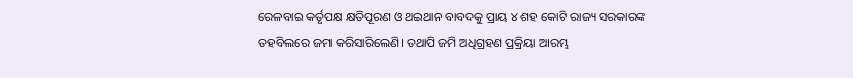ରେଳବାଇ କର୍ତୃପକ୍ଷ କ୍ଷତିପୂରଣ ଓ ଥଇଥାନ ବାବଦକୁ ପ୍ରାୟ ୪ ଶହ କୋଟି ରାଜ୍ୟ ସରକାରଙ୍କ ତହବିଲରେ ଜମା କରିସାରିଲେଣି। ତଥାପି ଜମି ଅଧିଗ୍ରହଣ ପ୍ରକ୍ରିୟା ଆରମ୍ଭ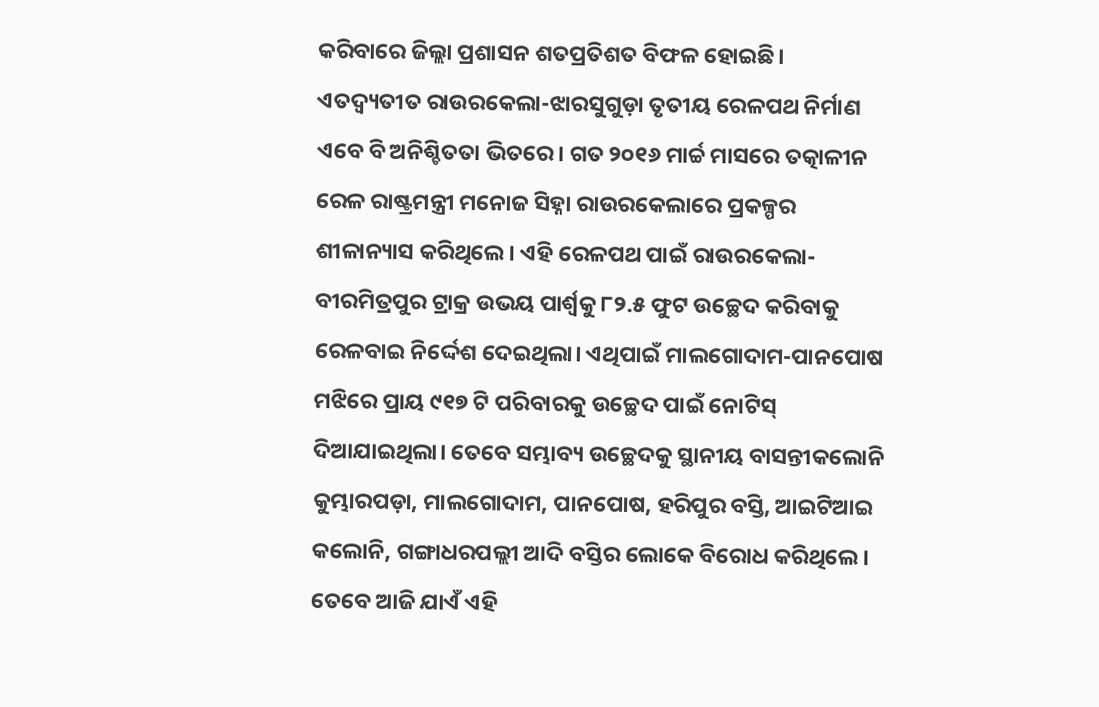କରିବାରେ ଜିଲ୍ଲା ପ୍ରଶାସନ ଶତପ୍ରତିଶତ ବିଫଳ ହୋଇଛି।
ଏତଦ୍ବ୍ୟତୀତ ରାଉରକେଲା-ଝାରସୁଗୁଡ଼ା ତୃତୀୟ ରେଳପଥ ନିର୍ମାଣ ଏବେ ବି ଅନିଶ୍ଚିତତା ଭିତରେ। ଗତ ୨୦୧୬ ମାର୍ଚ୍ଚ ମାସରେ ତତ୍କାଳୀନ ରେଳ ରାଷ୍ଟ୍ରମନ୍ତ୍ରୀ ମନୋଜ ସିହ୍ନା ରାଉରକେଲାରେ ପ୍ରକଳ୍ପର ଶୀଳାନ୍ୟାସ କରିଥିଲେ। ଏହି ରେଳପଥ ପାଇଁ ରାଉରକେଲା-ବୀରମିତ୍ରପୁର ଟ୍ରାକ୍ର ଉଭୟ ପାର୍ଶ୍ବକୁ ୮୨.୫ ଫୁଟ ଉଚ୍ଛେଦ କରିବାକୁ ରେଳବାଇ ନିର୍ଦ୍ଦେଶ ଦେଇଥିଲା। ଏଥିପାଇଁ ମାଲଗୋଦାମ-ପାନପୋଷ ମଝିରେ ପ୍ରାୟ ୯୧୭ ଟି ପରିବାରକୁ ଉଚ୍ଛେଦ ପାଇଁ ନୋଟିସ୍ ଦିଆଯାଇଥିଲା। ତେବେ ସମ୍ଭାବ୍ୟ ଉଚ୍ଛେଦକୁ ସ୍ଥାନୀୟ ବାସନ୍ତୀକଲୋନି କୁମ୍ଭାରପଡ଼ା, ମାଲଗୋଦାମ, ପାନପୋଷ, ହରିପୁର ବସ୍ତି, ଆଇଟିଆଇ କଲୋନି, ଗଙ୍ଗାଧରପଲ୍ଲୀ ଆଦି ବସ୍ତିର ଲୋକେ ବିରୋଧ କରିଥିଲେ। ତେବେ ଆଜି ଯାଏଁ ଏହି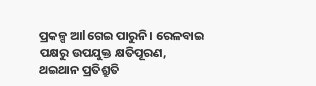ପ୍ରକଳ୍ପ ଆlଗେଇ ପାରୁନି। ରେଳବାଇ ପକ୍ଷରୁ ଉପଯୁକ୍ତ କ୍ଷତିପୂରଣ, ଥଇଥାନ ପ୍ରତିଶ୍ରୁତି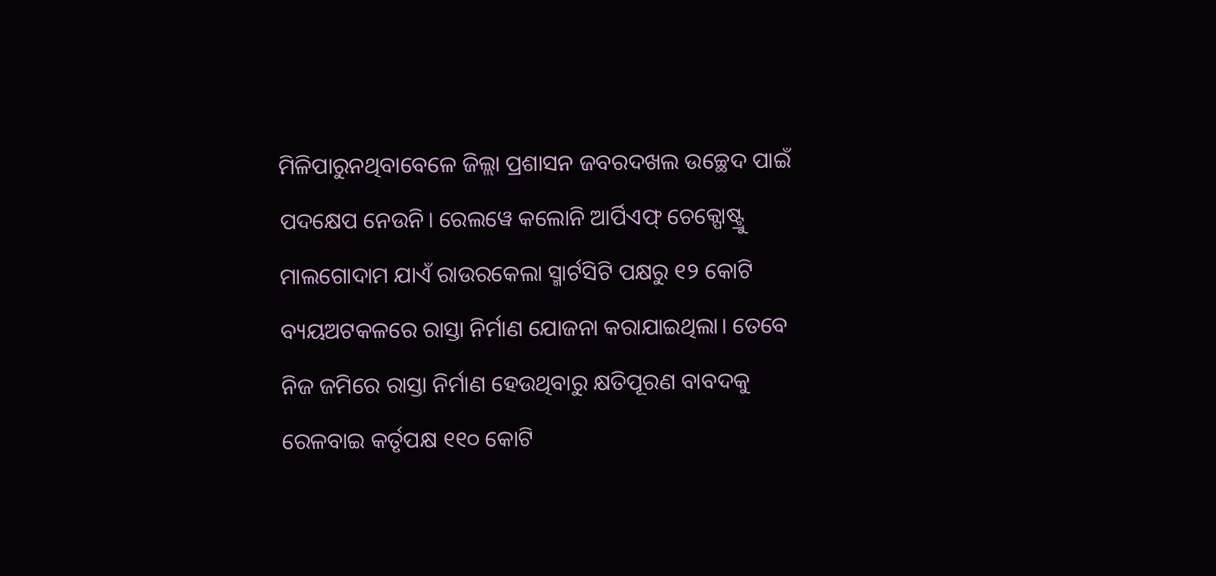ମିଳିପାରୁନଥିବାବେଳେ ଜିଲ୍ଲା ପ୍ରଶାସନ ଜବରଦଖଲ ଉଚ୍ଛେଦ ପାଇଁ ପଦକ୍ଷେପ ନେଉନି। ରେଲୱେ କଲୋନି ଆର୍ପିଏଫ୍ ଚେକ୍ପୋଷ୍ଟ୍ରୁ ମାଲଗୋଦାମ ଯାଏଁ ରାଉରକେଲା ସ୍ମାର୍ଟସିଟି ପକ୍ଷରୁ ୧୨ କୋଟି ବ୍ୟୟଅଟକଳରେ ରାସ୍ତା ନିର୍ମାଣ ଯୋଜନା କରାଯାଇଥିଲା। ତେବେ ନିଜ ଜମିରେ ରାସ୍ତା ନିର୍ମାଣ ହେଉଥିବାରୁ କ୍ଷତିପୂରଣ ବାବଦକୁ ରେଳବାଇ କର୍ତୃପକ୍ଷ ୧୧୦ କୋଟି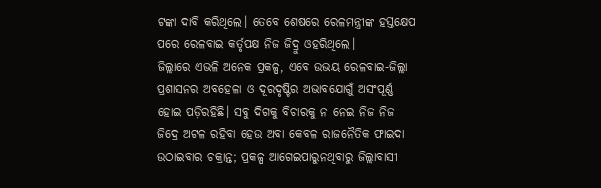ଟଙ୍କା ଦାବି କରିଥିଲେ। ତେବେ ଶେଷରେ ରେଳମନ୍ତ୍ରୀଙ୍କ ହସ୍ତକ୍ଷେପ ପରେ ରେଳବାଇ କର୍ତୃପକ୍ଷ ନିଜ ଜିଦ୍ରୁ ଓହରିଥିଲେ।
ଜିଲ୍ଲାରେ ଏଭଳି ଅନେକ ପ୍ରକଳ୍ପ, ଏବେ ଉଭୟ ରେଳବାଇ-ଜିଲ୍ଲା ପ୍ରଶାସନର ଅବହେଳା ଓ ଦୂରଦୃଷ୍ଟିର ଅଭାବଯୋଗୁଁ ଅସଂପୂର୍ଣ୍ଣ ହୋଇ ପଡ଼ିରହିଛି। ସବୁ ଦିଗକୁ ବିଚାରକୁ ନ ନେଇ ନିଜ ନିଜ ଜିଦ୍ରେ ଅଟଳ ରହିବା ହେଉ ଅବା କେବଳ ରାଜନୈତିକ ଫାଇଦା ଉଠାଇବାର ଚକ୍ରାନ୍ତ; ପ୍ରକଳ୍ପ ଆଗେଇପାରୁନଥିବାରୁ ଜିଲ୍ଲାବାସୀ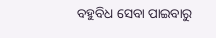ବହୁବିଧ ସେବା ପାଇବାରୁ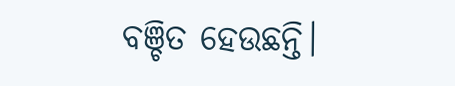ବଞ୍ଚିତ ହେଉଛନ୍ତି।